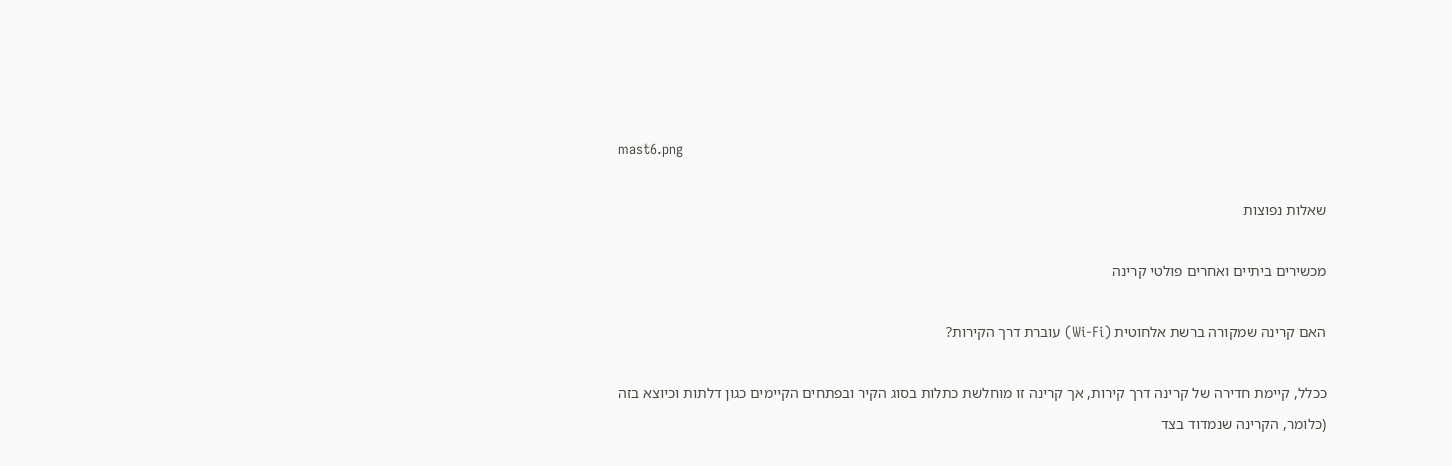mast6.png

שאלות נפוצות

מכשירים ביתיים ואחרים פולטי קרינה

האם קרינה שמקורה ברשת אלחוטית (Wi-Fi) עוברת דרך הקירות?

ככלל, קיימת חדירה של קרינה דרך קירות, אך קרינה זו מוחלשת כתלות בסוג הקיר ובפתחים הקיימים כגון דלתות וכיוצא בזה (כלומר, הקרינה שנמדוד בצד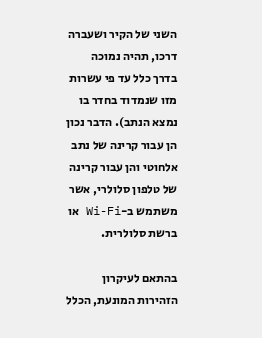השני של הקיר ושעברה דרכו, תהיה נמוכה בדרך כלל עד פי עשרות מזו שנמדוד בחדר בו נמצא הנתב). הדבר נכון הן עבור קרינה של נתב אלחוטי והן עבור קרינה של טלפון סלולרי, אשר משתמש ב-Wi-Fi או ברשת סלולרית.

בהתאם לעיקרון הזהירות המונעת, הכלל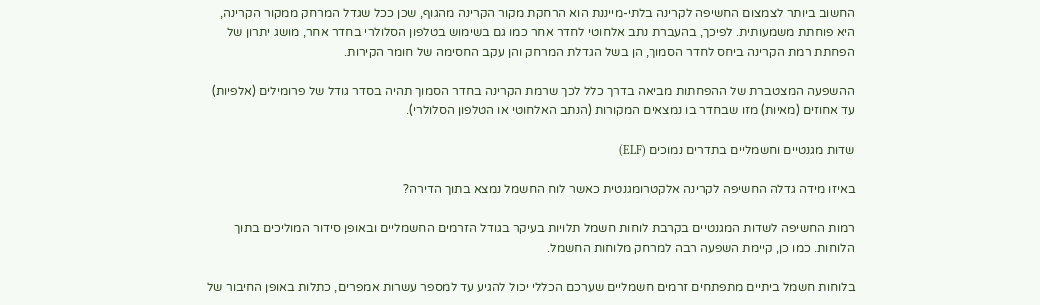החשוב ביותר לצמצום החשיפה לקרינה בלתי-מייננת הוא הרחקת מקור הקרינה מהגוף, שכן ככל שגדל המרחק ממקור הקרינה, היא פוחתת משמעותית. לפיכך, בהעברת נתב אלחוטי לחדר אחר כמו גם בשימוש בטלפון הסלולרי בחדר אחר, מושג יתרון של הפחתת רמת הקרינה ביחס לחדר הסמוך, הן בשל הגדלת המרחק והן עקב החסימה של חומר הקירות.

ההשפעה המצטברת של ההפחתות מביאה בדרך כלל לכך שרמת הקרינה בחדר הסמוך תהיה בסדר גודל של פרומילים (אלפיות) עד אחוזים (מאיות) מזו שבחדר בו נמצאים המקורות (הנתב האלחוטי או הטלפון הסלולרי).

שדות מגנטיים וחשמליים בתדרים נמוכים (ELF)

באיזו מידה גדלה החשיפה לקרינה אלקטרומגנטית כאשר לוח החשמל נמצא בתוך הדירה?

רמות החשיפה לשדות המגנטיים בקרבת לוחות חשמל תלויות בעיקר בגודל הזרמים החשמליים ובאופן סידור המוליכים בתוך הלוחות. כמו כן, קיימת השפעה רבה למרחק מלוחות החשמל.

בלוחות חשמל ביתיים מתפתחים זרמים חשמליים שערכם הכללי יכול להגיע עד למספר עשרות אמפרים, כתלות באופן החיבור של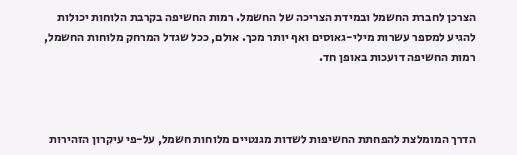הצרכן לחברת החשמל ובמידת הצריכה של החשמל. רמות החשיפה בקרבת הלוחות יכולות להגיע למספר עשרות מילי-גאוסים ואף יותר מכך. אולם, ככל שגדל המרחק מלוחות החשמל, רמות החשיפה דועכות באופן חד.



הדרך המומלצת להפחתת החשיפות לשדות מגנטיים מלוחות חשמל, על-פי עיקרון הזהירות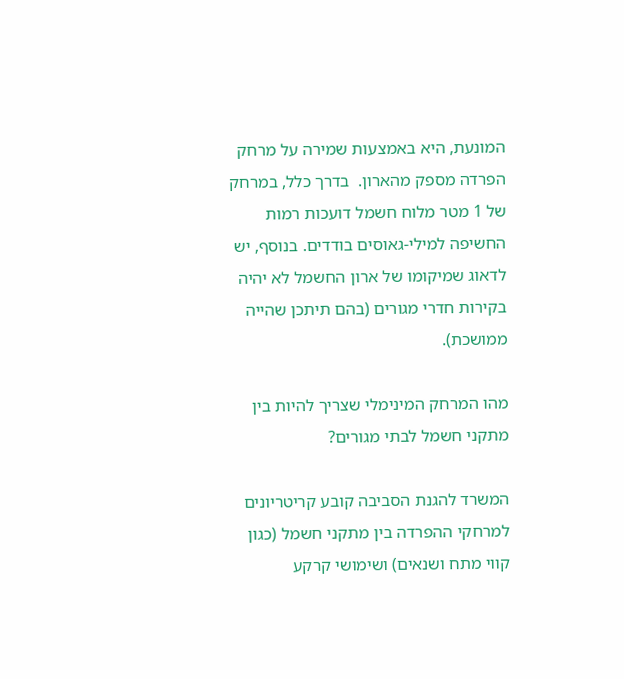המונעת, היא באמצעות שמירה על מרחק הפרדה מספק מהארון.  בדרך כלל, במרחק של 1 מטר מלוח חשמל דועכות רמות החשיפה למילי-גאוסים בודדים. בנוסף, יש לדאוג שמיקומו של ארון החשמל לא יהיה בקירות חדרי מגורים (בהם תיתכן שהייה ממושכת).

מהו המרחק המינימלי שצריך להיות בין מתקני חשמל לבתי מגורים?

המשרד להגנת הסביבה קובע קריטריונים למרחקי ההפרדה בין מתקני חשמל (כגון קווי מתח ושנאים) ושימושי קרקע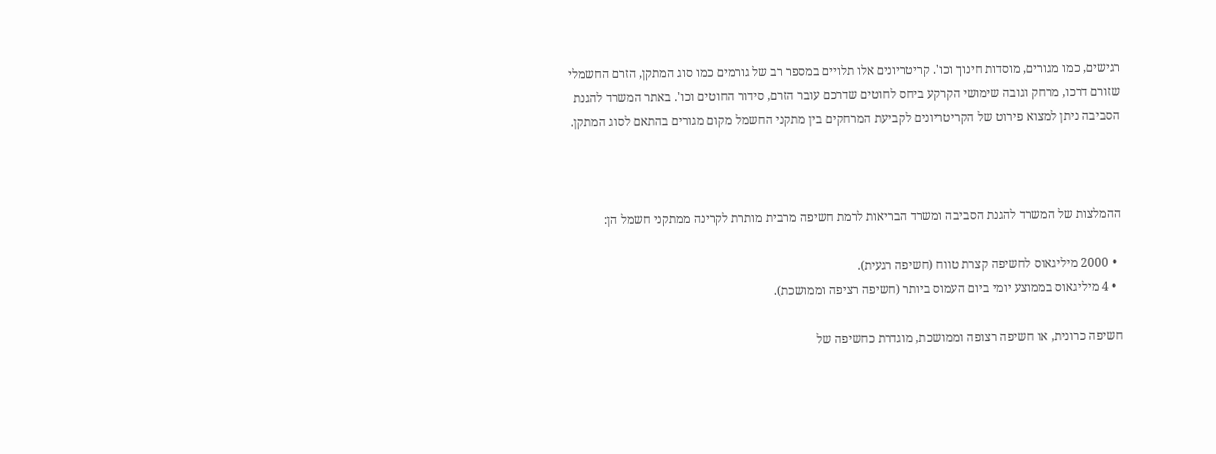רגישים, כמו מגורים, מוסדות חינוך וכו'. קריטריונים אלו תלויים במספר רב של גורמים כמו סוג המתקן, הזרם החשמלי שזורם דרכו, מרחק וגובה שימושי הקרקע ביחס לחוטים שדרכם עובר הזרם, סידור החוטים וכו'. באתר המשרד להגנת הסביבה ניתן למצוא פירוט של הקריטריונים לקביעת המרחקים בין מתקני החשמל מקום מגורים בהתאם לסוג המתקן.



ההמלצות של המשרד להגנת הסביבה ומשרד הבריאות לרמת חשיפה מרבית מותרת לקרינה ממתקני חשמל הן:

  • 2000 מיליגאוס לחשיפה קצרת טווח (חשיפה רגעית).
  • 4 מיליגאוס בממוצע יומי ביום העמוס ביותר (חשיפה רציפה וממושכת).

חשיפה כרונית, או חשיפה רצופה וממושכת, מוגדרת כחשיפה של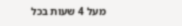מעל 4 שעות בכל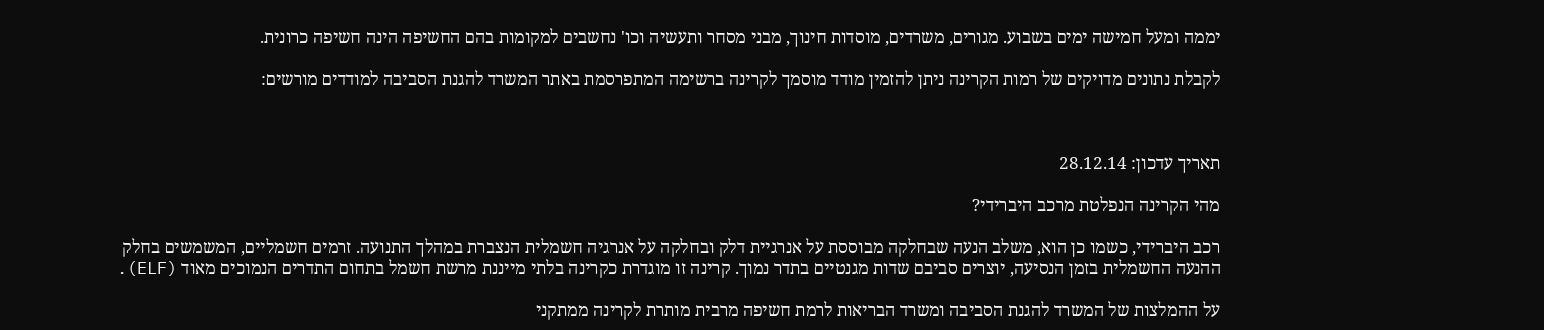יממה ומעל חמישה ימים בשבוע. מגורים, משרדים, מוסדות חינוך, מבני מסחר ותעשיה וכו' נחשבים למקומות בהם החשיפה הינה חשיפה כרונית.

לקבלת נתונים מדויקים של רמות הקרינה ניתן להזמין מודד מוסמך לקרינה ברשימה המתפרסמת באתר המשרד להגנת הסביבה למודדים מורשים:



תאריך עדכון: 28.12.14

מהי הקרינה הנפלטת מרכב היברידי?

רכב היברידי, כשמו כן הוא, משלב הנעה שבחלקה מבוססת על אנרגיית דלק ובחלקה על אנרגיה חשמלית הנצברת במהלך התנועה. זרמים חשמליים, המשמשים בחלק ההנעה החשמלית בזמן הנסיעה, יוצרים סביבם שדות מגנטיים בתדר נמוך. קרינה זו מוגדרת כקרינה בלתי מייננת מרשת חשמל בתחום התדרים הנמוכים מאוד (ELF).

על ההמלצות של המשרד להגנת הסביבה ומשרד הבריאות לרמת חשיפה מרבית מותרת לקרינה ממתקני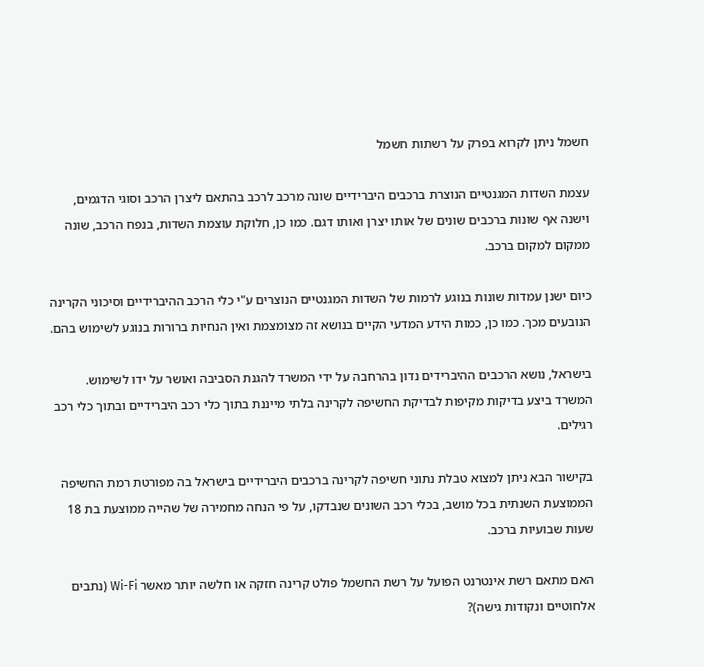חשמל ניתן לקרוא בפרק על רשתות חשמל

עצמת השדות המגנטיים הנוצרת ברכבים היברידיים שונה מרכב לרכב בהתאם ליצרן הרכב וסוגי הדגמים, וישנה אף שונות ברכבים שונים של אותו יצרן ואותו דגם. כמו כן, חלוקת עוצמת השדות, בנפח הרכב, שונה ממקום למקום ברכב.

כיום ישנן עמדות שונות בנוגע לרמות של השדות המגנטיים הנוצרים ע"י כלי הרכב ההיברידיים וסיכוני הקרינה הנובעים מכך. כמו כן, כמות הידע המדעי הקיים בנושא זה מצומצמת ואין הנחיות ברורות בנוגע לשימוש בהם.

בישראל, נושא הרכבים ההיברידים נדון בהרחבה על ידי המשרד להגנת הסביבה ואושר על ידו לשימוש. המשרד ביצע בדיקות מקיפות לבדיקת החשיפה לקרינה בלתי מייננת בתוך כלי רכב היברידיים ובתוך כלי רכב רגילים.

בקישור הבא ניתן למצוא טבלת נתוני חשיפה לקרינה ברכבים היברידיים בישראל בה מפורטת רמת החשיפה הממוצעת השנתית בכל מושב, בכלי רכב השונים שנבדקו, על פי הנחה מחמירה של שהייה ממוצעת בת 18 שעות שבועיות ברכב.

האם מתאם רשת אינטרנט הפועל על רשת החשמל פולט קרינה חזקה או חלשה יותר מאשר Wi-Fi (נתבים אלחוטיים ונקודות גישה)?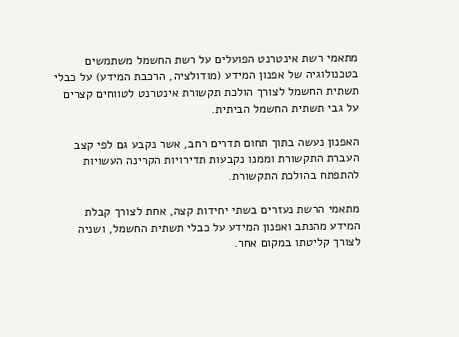מתאמי רשת אינטרנט הפועלים על רשת החשמל משתמשים בטכנולוגיה של אפנון המידע (מודולציה, הרכבת המידע) על כבלי תשתית החשמל לצורך הולכת תקשורת אינטרנט לטווחים קצרים על גבי תשתית החשמל הביתית.

האפנון נעשה בתוך תחום תדרים רחב, אשר נקבע גם לפי קצב העברת התקשורת וממנו נקבעות תדירויות הקרינה העשויות להתפתח בהולכת התקשורת.

מתאמי הרשת נעזרים בשתי יחידות קצה, אחת לצורך קבלת המידע מהנתב ואפנון המידע על כבלי תשתית החשמל, ושניה לצורך קליטתו במקום אחר.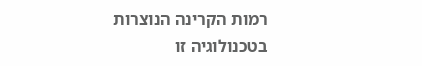רמות הקרינה הנוצרות בטכנולוגיה זו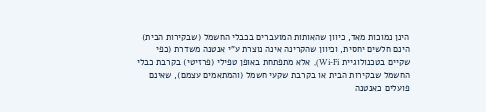הינן נמוכות מאד, כיוון שהאותות המועברים בכבלי החשמל (שבקירות הבית) הינם חלשים יחסית, וכיוון שהקרינה אינה נוצרת ע"י אנטנה משדרת (כפי שקיים בטכנולוגיית Wi-Fi),  אלא מתפתחת באופן טפילי (פרזיטי) בקרבת כבלי החשמל שבקירות הבית או בקרבת שקעי חשמל (והמתאמים עצמם), שאינם פועלים כאנטנה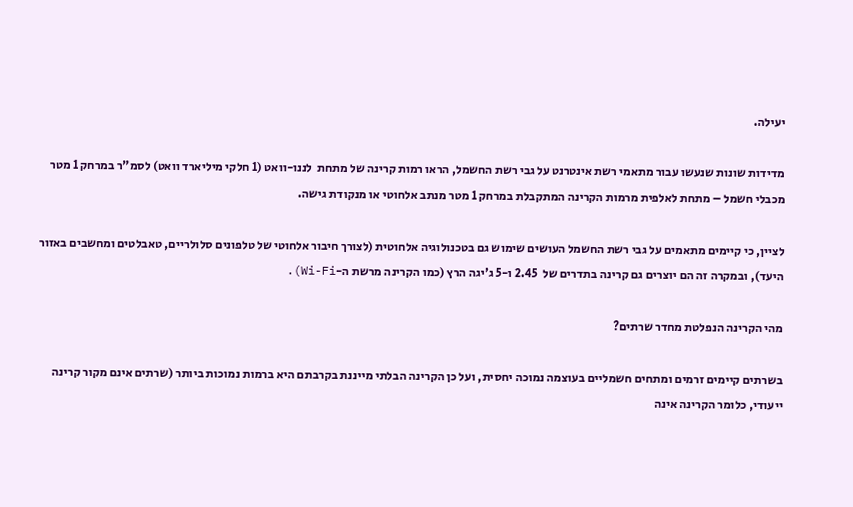יעילה.

מדידות שונות שנעשו עבור מתאמי רשת אינטרנט על גבי רשת החשמל, הראו רמות קרינה של מתחת  לננו-וואט (1 חלקי מיליארד וואט) לסמ"ר במרחק 1 מטר מכבלי חשמל – מתחת לאלפית מרמות הקרינה המתקבלת במרחק 1 מטר מנתב אלחוטי או מנקודת גישה.

לציין, כי קיימים מתאמים על גבי רשת החשמל העושים שימוש גם בטכנולוגיה אלחוטית (לצורך חיבור אלחוטי של טלפונים סלולריים, טאבלטים ומחשבים באזור היעד), ובמקרה זה הם יוצרים גם קרינה בתדרים של  2.45 ו-5 ג'יגה הרץ (כמו הקרינה מרשת ה-Wi-Fi).

מהי הקרינה הנפלטת מחדר שרתים?

בשרתים קיימים זרמים ומתחים חשמליים בעוצמה נמוכה יחסית, ועל כן הקרינה הבלתי מייננת בקרבתם היא ברמות נמוכות ביותר (שרתים אינם מקור קרינה ייעודי, כלומר הקרינה אינה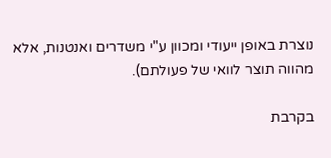נוצרת באופן ייעודי ומכוון ע"י משדרים ואנטנות, אלא מהווה תוצר לוואי של פעולתם).

בקרבת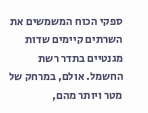ספקי הכוח המשמשים את השרתים קיימים שדות מגנטיים בתדר רשת החשמל. אולם, במרחק של מטר ויותר מהם,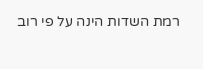רמת השדות הינה על פי רוב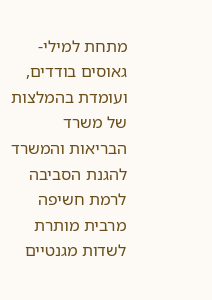מתחת למילי-גאוסים בודדים, ועומדת בהמלצות של משרד הבריאות והמשרד להגנת הסביבה לרמת חשיפה מרבית מותרת לשדות מגנטיים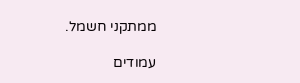ממתקני חשמל.

עמודים